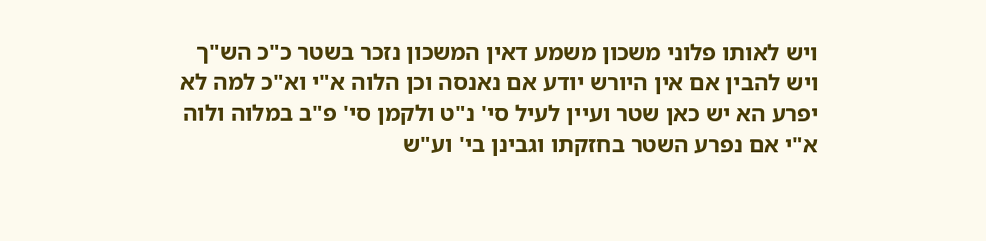ויש לאותו פלוני משכון משמע דאין המשכון נזכר בשטר כ"כ הש"ך ויש להבין אם אין היורש יודע אם נאנסה וכן הלוה א"י וא"כ למה לא יפרע הא יש כאן שטר ועיין לעיל סי' נ"ט ולקמן סי' פ"ב במלוה ולוה א"י אם נפרע השטר בחזקתו וגבינן בי' וע"ש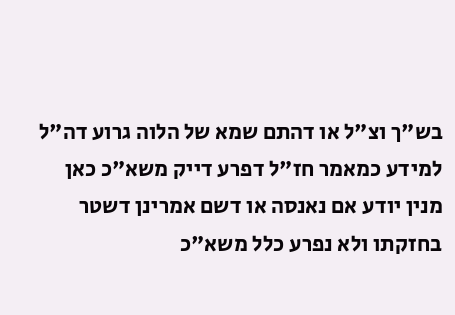בש"ך וצ"ל או דהתם שמא של הלוה גרוע דה"ל למידע כמאמר חז"ל דפרע דייק משא"כ כאן מנין יודע אם נאנסה או דשם אמרינן דשטר בחזקתו ולא נפרע כלל משא"כ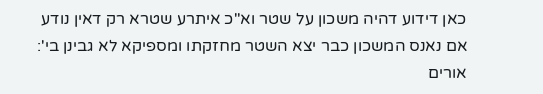כאן דידוע דהיה משכון על שטר וא"כ איתרע שטרא רק דאין נודע אם נאנס המשכון כבר יצא השטר מחזקתו ומספיקא לא גבינן בי':
אורים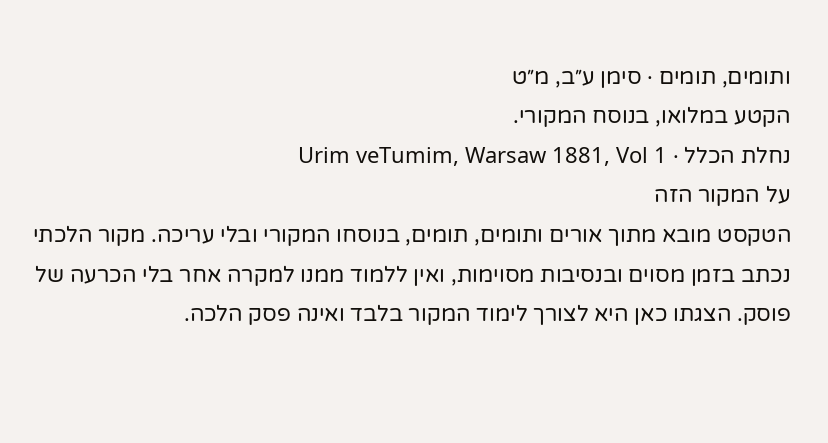ותומים, תומים · סימן ע״ב, מ״ט
הקטע במלואו, בנוסח המקורי.
נחלת הכלל · Urim veTumim, Warsaw 1881, Vol 1
על המקור הזה
הטקסט מובא מתוך אורים ותומים, תומים, בנוסחו המקורי ובלי עריכה. מקור הלכתי נכתב בזמן מסוים ובנסיבות מסוימות, ואין ללמוד ממנו למקרה אחר בלי הכרעה של פוסק. הצגתו כאן היא לצורך לימוד המקור בלבד ואינה פסק הלכה.